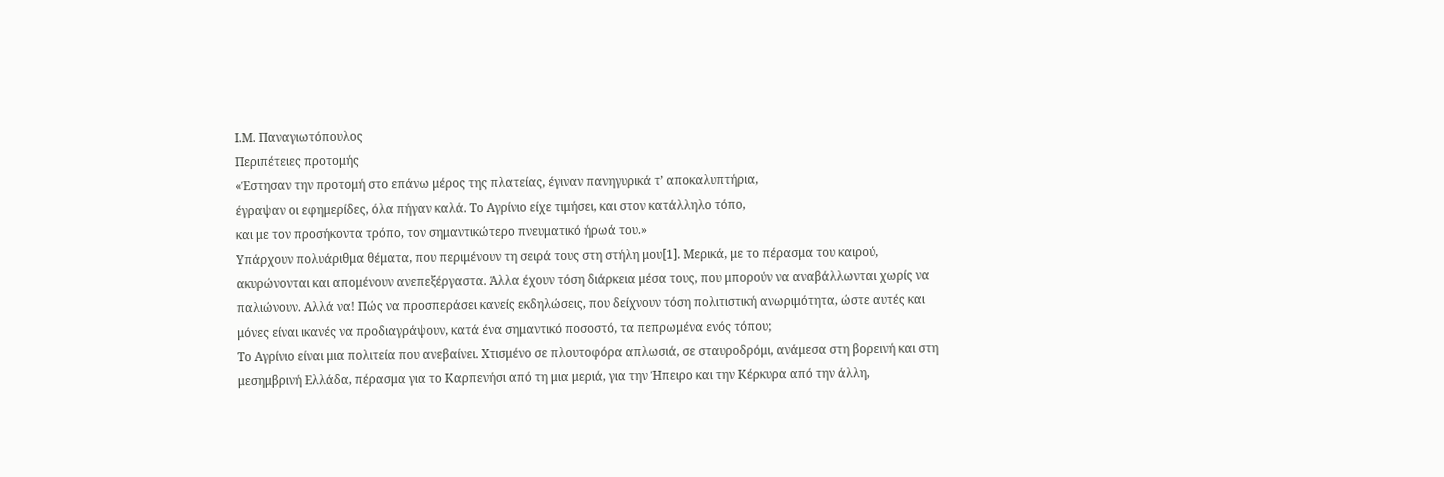Ι.Μ. Παναγιωτόπουλος
Περιπέτειες προτομής
«Έστησαν την προτομή στο επάνω μέρος της πλατείας, έγιναν πανηγυρικά τ’ αποκαλυπτήρια,
έγραψαν οι εφημερίδες, όλα πήγαν καλά. Το Αγρίνιο είχε τιμήσει, και στον κατάλληλο τόπο,
και με τον προσήκοντα τρόπο, τον σημαντικώτερο πνευματικό ήρωά του.»
Υπάρχουν πολυάριθμα θέματα, που περιμένουν τη σειρά τους στη στήλη μου[1]. Μερικά, με το πέρασμα του καιρού, ακυρώνονται και απομένουν ανεπεξέργαστα. Άλλα έχουν τόση διάρκεια μέσα τους, που μπορούν να αναβάλλωνται χωρίς να παλιώνουν. Αλλά να! Πώς να προσπεράσει κανείς εκδηλώσεις, που δείχνουν τόση πολιτιστική ανωριμότητα, ώστε αυτές και μόνες είναι ικανές να προδιαγράψουν, κατά ένα σημαντικό ποσοστό, τα πεπρωμένα ενός τόπου;
Το Αγρίνιο είναι μια πολιτεία που ανεβαίνει. Χτισμένο σε πλουτοφόρα απλωσιά, σε σταυροδρόμι, ανάμεσα στη βορεινή και στη μεσημβρινή Ελλάδα, πέρασμα για το Καρπενήσι από τη μια μεριά, για την Ήπειρο και την Κέρκυρα από την άλλη,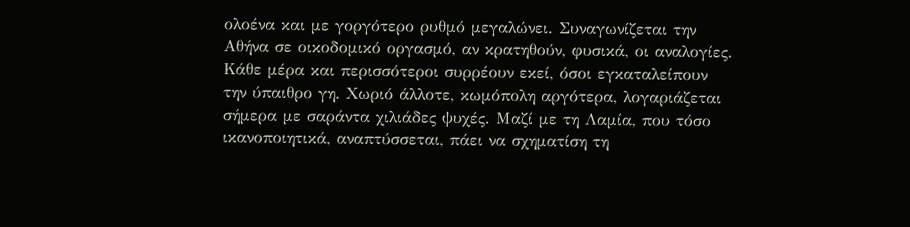ολοένα και με γοργότερο ρυθμό μεγαλώνει. Συναγωνίζεται την Αθήνα σε οικοδομικό οργασμό, αν κρατηθούν, φυσικά, οι αναλογίες. Κάθε μέρα και περισσότεροι συρρέουν εκεί, όσοι εγκαταλείπουν την ύπαιθρο γη. Χωριό άλλοτε, κωμόπολη αργότερα, λογαριάζεται σήμερα με σαράντα χιλιάδες ψυχές. Μαζί με τη Λαμία, που τόσο ικανοποιητικά, αναπτύσσεται, πάει να σχηματίση τη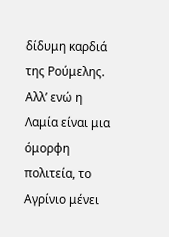δίδυμη καρδιά της Ρούμελης. Αλλ’ ενώ η Λαμία είναι μια όμορφη πολιτεία, το Αγρίνιο μένει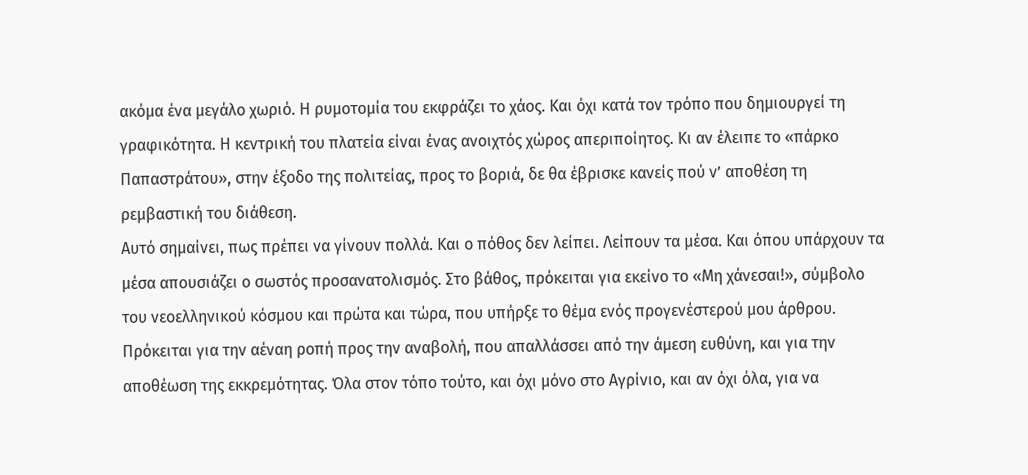ακόμα ένα μεγάλο χωριό. Η ρυμοτομία του εκφράζει το χάος. Και όχι κατά τον τρόπο που δημιουργεί τη γραφικότητα. Η κεντρική του πλατεία είναι ένας ανοιχτός χώρος απεριποίητος. Κι αν έλειπε το «πάρκο Παπαστράτου», στην έξοδο της πολιτείας, προς το βοριά, δε θα έβρισκε κανείς πού ν’ αποθέση τη ρεμβαστική του διάθεση.
Αυτό σημαίνει, πως πρέπει να γίνουν πολλά. Και ο πόθος δεν λείπει. Λείπουν τα μέσα. Και όπου υπάρχουν τα μέσα απουσιάζει ο σωστός προσανατολισμός. Στο βάθος, πρόκειται για εκείνο το «Μη χάνεσαι!», σύμβολο του νεοελληνικού κόσμου και πρώτα και τώρα, που υπήρξε το θέμα ενός προγενέστερού μου άρθρου.
Πρόκειται για την αέναη ροπή προς την αναβολή, που απαλλάσσει από την άμεση ευθύνη, και για την αποθέωση της εκκρεμότητας. Όλα στον τόπο τούτο, και όχι μόνο στο Αγρίνιο, και αν όχι όλα, για να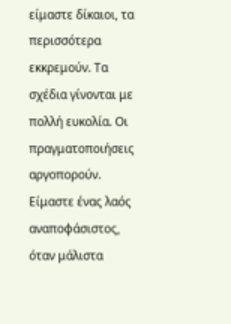είμαστε δίκαιοι, τα περισσότερα εκκρεμούν. Τα σχέδια γίνονται με πολλή ευκολία. Οι πραγματοποιήσεις αργοπορούν. Είμαστε ένας λαός αναποφάσιστος, όταν μάλιστα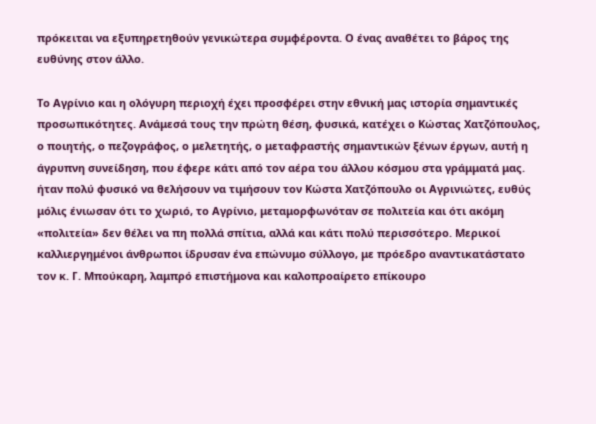πρόκειται να εξυπηρετηθούν γενικώτερα συμφέροντα. Ο ένας αναθέτει το βάρος της ευθύνης στον άλλο.

Το Αγρίνιο και η ολόγυρη περιοχή έχει προσφέρει στην εθνική μας ιστορία σημαντικές προσωπικότητες. Ανάμεσά τους την πρώτη θέση, φυσικά, κατέχει ο Κώστας Χατζόπουλος, ο ποιητής, ο πεζογράφος, ο μελετητής, ο μεταφραστής σημαντικών ξένων έργων, αυτή η άγρυπνη συνείδηση, που έφερε κάτι από τον αέρα του άλλου κόσμου στα γράμματά μας. ήταν πολύ φυσικό να θελήσουν να τιμήσουν τον Κώστα Χατζόπουλο οι Αγρινιώτες, ευθύς μόλις ένιωσαν ότι το χωριό, το Αγρίνιο, μεταμορφωνόταν σε πολιτεία και ότι ακόμη «πολιτεία» δεν θέλει να πη πολλά σπίτια, αλλά και κάτι πολύ περισσότερο. Μερικοί καλλιεργημένοι άνθρωποι ίδρυσαν ένα επώνυμο σύλλογο, με πρόεδρο αναντικατάστατο τον κ. Γ. Μπούκαρη, λαμπρό επιστήμονα και καλοπροαίρετο επίκουρο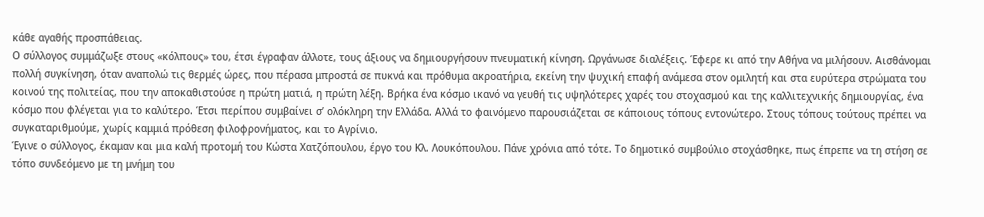κάθε αγαθής προσπάθειας.
Ο σύλλογος συμμάζωξε στους «κόλπους» του, έτσι έγραφαν άλλοτε, τους άξιους να δημιουργήσουν πνευματική κίνηση. Ωργάνωσε διαλέξεις. Έφερε κι από την Αθήνα να μιλήσουν. Αισθάνομαι πολλή συγκίνηση, όταν αναπολώ τις θερμές ώρες, που πέρασα μπροστά σε πυκνά και πρόθυμα ακροατήρια, εκείνη την ψυχική επαφή ανάμεσα στον ομιλητή και στα ευρύτερα στρώματα του κοινού της πολιτείας, που την αποκαθιστούσε η πρώτη ματιά, η πρώτη λέξη. Βρήκα ένα κόσμο ικανό να γευθή τις υψηλότερες χαρές του στοχασμού και της καλλιτεχνικής δημιουργίας, ένα κόσμο που φλέγεται για το καλύτερο. Έτσι περίπου συμβαίνει σ’ ολόκληρη την Ελλάδα. Αλλά το φαινόμενο παρουσιάζεται σε κάποιους τόπους εντονώτερο. Στους τόπους τούτους πρέπει να συγκαταριθμούμε, χωρίς καμμιά πρόθεση φιλοφρονήματος, και το Αγρίνιο.
Έγινε ο σύλλογος, έκαμαν και μια καλή προτομή του Κώστα Χατζόπουλου, έργο του Κλ. Λουκόπουλου. Πάνε χρόνια από τότε. Το δημοτικό συμβούλιο στοχάσθηκε, πως έπρεπε να τη στήση σε τόπο συνδεόμενο με τη μνήμη του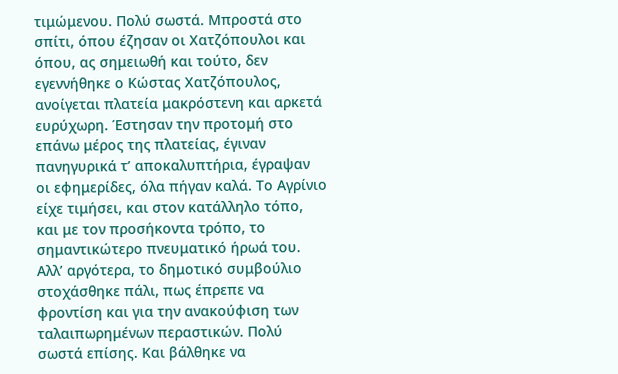τιμώμενου. Πολύ σωστά. Μπροστά στο σπίτι, όπου έζησαν οι Χατζόπουλοι και όπου, ας σημειωθή και τούτο, δεν εγεννήθηκε ο Κώστας Χατζόπουλος, ανοίγεται πλατεία μακρόστενη και αρκετά ευρύχωρη. Έστησαν την προτομή στο επάνω μέρος της πλατείας, έγιναν πανηγυρικά τ’ αποκαλυπτήρια, έγραψαν οι εφημερίδες, όλα πήγαν καλά. Το Αγρίνιο είχε τιμήσει, και στον κατάλληλο τόπο, και με τον προσήκοντα τρόπο, το σημαντικώτερο πνευματικό ήρωά του. Αλλ’ αργότερα, το δημοτικό συμβούλιο στοχάσθηκε πάλι, πως έπρεπε να φροντίση και για την ανακούφιση των ταλαιπωρημένων περαστικών. Πολύ σωστά επίσης. Και βάλθηκε να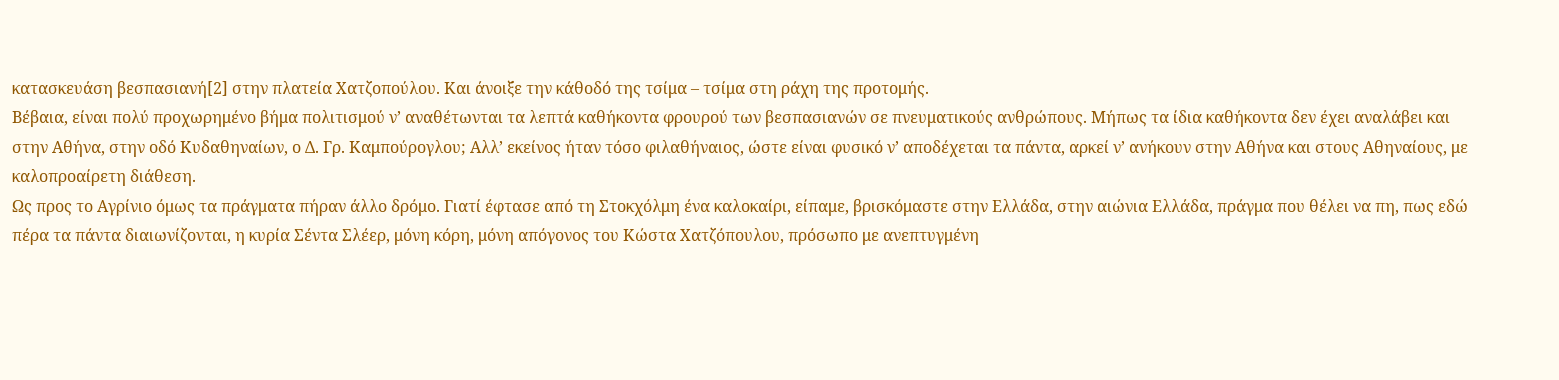κατασκευάση βεσπασιανή[2] στην πλατεία Χατζοπούλου. Και άνοιξε την κάθοδό της τσίμα – τσίμα στη ράχη της προτομής.
Βέβαια, είναι πολύ προχωρημένο βήμα πολιτισμού ν’ αναθέτωνται τα λεπτά καθήκοντα φρουρού των βεσπασιανών σε πνευματικούς ανθρώπους. Μήπως τα ίδια καθήκοντα δεν έχει αναλάβει και στην Αθήνα, στην οδό Κυδαθηναίων, ο Δ. Γρ. Καμπούρογλου; Αλλ’ εκείνος ήταν τόσο φιλαθήναιος, ώστε είναι φυσικό ν’ αποδέχεται τα πάντα, αρκεί ν’ ανήκουν στην Αθήνα και στους Αθηναίους, με καλοπροαίρετη διάθεση.
Ως προς το Αγρίνιο όμως τα πράγματα πήραν άλλο δρόμο. Γιατί έφτασε από τη Στοκχόλμη ένα καλοκαίρι, είπαμε, βρισκόμαστε στην Ελλάδα, στην αιώνια Ελλάδα, πράγμα που θέλει να πη, πως εδώ πέρα τα πάντα διαιωνίζονται, η κυρία Σέντα Σλέερ, μόνη κόρη, μόνη απόγονος του Κώστα Χατζόπουλου, πρόσωπο με ανεπτυγμένη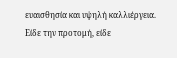ευαισθησία και υψηλή καλλιέργεια. Είδε την προτομή, είδε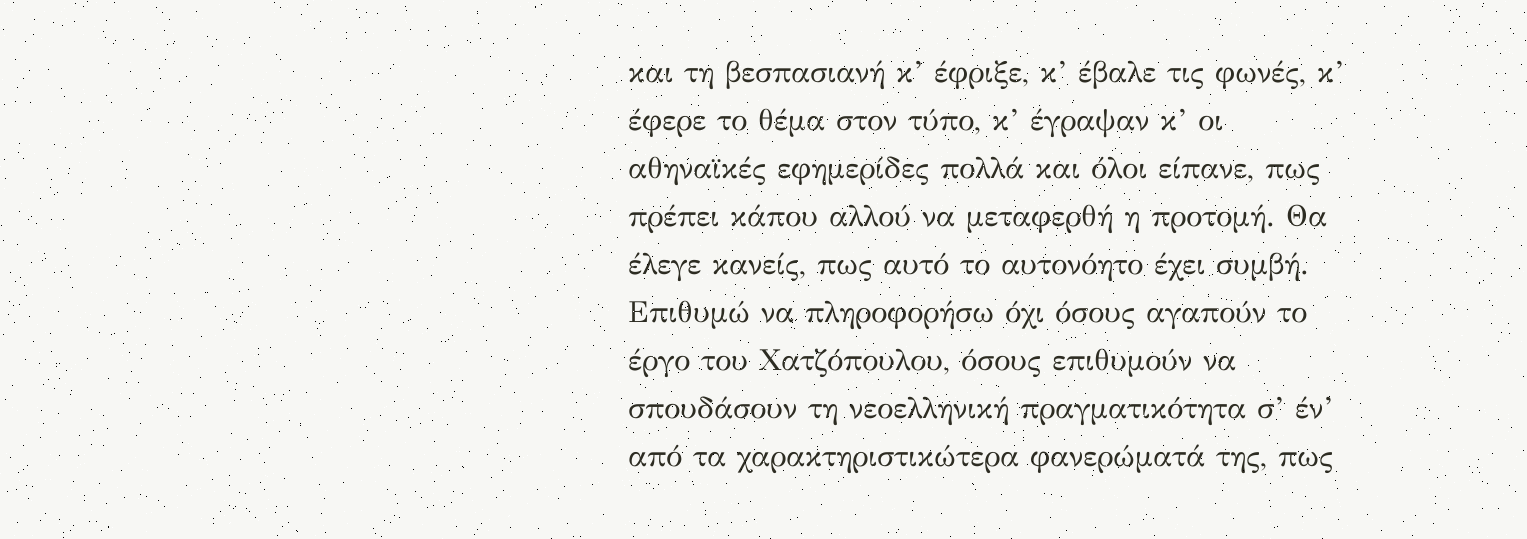και τη βεσπασιανή κ’ έφριξε, κ’ έβαλε τις φωνές, κ’ έφερε το θέμα στον τύπο, κ’ έγραψαν κ’ οι αθηναϊκές εφημερίδες πολλά και όλοι είπανε, πως πρέπει κάπου αλλού να μεταφερθή η προτομή. Θα έλεγε κανείς, πως αυτό το αυτονόητο έχει συμβή.
Επιθυμώ να πληροφορήσω όχι όσους αγαπούν το έργο του Χατζόπουλου, όσους επιθυμούν να σπουδάσουν τη νεοελληνική πραγματικότητα σ’ έν’ από τα χαρακτηριστικώτερα φανερώματά της, πως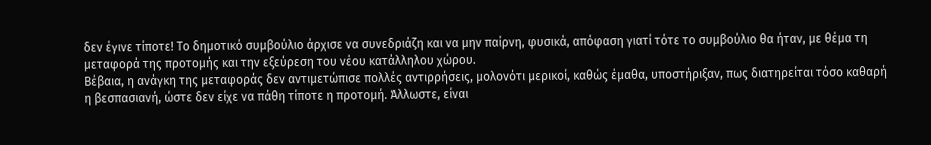δεν έγινε τίποτε! Το δημοτικό συμβούλιο άρχισε να συνεδριάζη και να μην παίρνη, φυσικά, απόφαση γιατί τότε το συμβούλιο θα ήταν, με θέμα τη μεταφορά της προτομής και την εξεύρεση του νέου κατάλληλου χώρου.
Βέβαια, η ανάγκη της μεταφοράς δεν αντιμετώπισε πολλές αντιρρήσεις, μολονότι μερικοί, καθώς έμαθα, υποστήριξαν, πως διατηρείται τόσο καθαρή η βεσπασιανή, ώστε δεν είχε να πάθη τίποτε η προτομή. Άλλωστε, είναι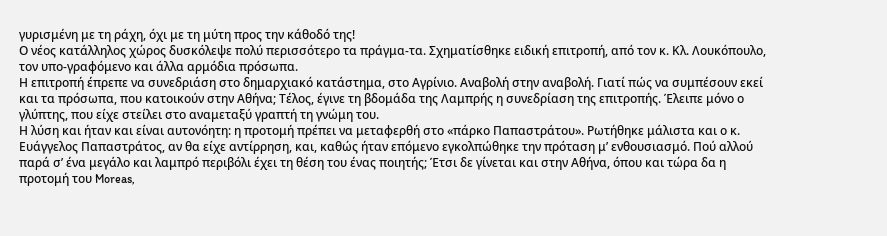γυρισμένη με τη ράχη, όχι με τη μύτη προς την κάθοδό της!
Ο νέος κατάλληλος χώρος δυσκόλεψε πολύ περισσότερο τα πράγμα-τα. Σχηματίσθηκε ειδική επιτροπή, από τον κ. Κλ. Λουκόπουλο, τον υπο-γραφόμενο και άλλα αρμόδια πρόσωπα.
Η επιτροπή έπρεπε να συνεδριάση στο δημαρχιακό κατάστημα, στο Αγρίνιο. Αναβολή στην αναβολή. Γιατί πώς να συμπέσουν εκεί και τα πρόσωπα, που κατοικούν στην Αθήνα; Τέλος, έγινε τη βδομάδα της Λαμπρής η συνεδρίαση της επιτροπής. Έλειπε μόνο ο γλύπτης, που είχε στείλει στο αναμεταξύ γραπτή τη γνώμη του.
Η λύση και ήταν και είναι αυτονόητη: η προτομή πρέπει να μεταφερθή στο «πάρκο Παπαστράτου». Ρωτήθηκε μάλιστα και ο κ. Ευάγγελος Παπαστράτος, αν θα είχε αντίρρηση, και, καθώς ήταν επόμενο εγκολπώθηκε την πρόταση μ’ ενθουσιασμό. Πού αλλού παρά σ’ ένα μεγάλο και λαμπρό περιβόλι έχει τη θέση του ένας ποιητής; Έτσι δε γίνεται και στην Αθήνα, όπου και τώρα δα η προτομή του Moreas,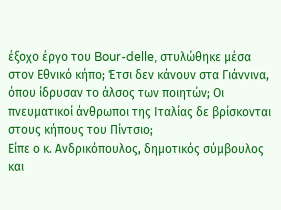έξοχο έργο του Bour-delle, στυλώθηκε μέσα στον Εθνικό κήπο; Έτσι δεν κάνουν στα Γιάννινα, όπου ίδρυσαν το άλσος των ποιητών; Οι πνευματικοί άνθρωποι της Ιταλίας δε βρίσκονται στους κήπους του Πίντσιο;
Είπε ο κ. Ανδρικόπουλος, δημοτικός σύμβουλος και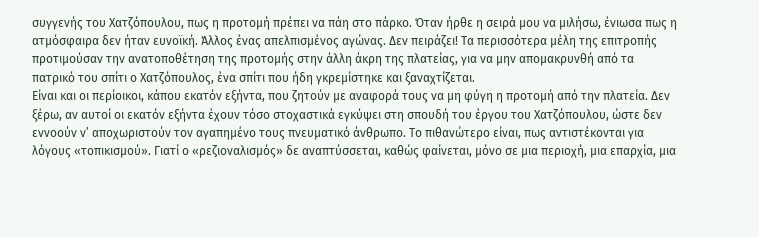συγγενής του Χατζόπουλου, πως η προτομή πρέπει να πάη στο πάρκο. Όταν ήρθε η σειρά μου να μιλήσω, ένιωσα πως η ατμόσφαιρα δεν ήταν ευνοϊκή. Άλλος ένας απελπισμένος αγώνας. Δεν πειράζει! Τα περισσότερα μέλη της επιτροπής προτιμούσαν την ανατοποθέτηση της προτομής στην άλλη άκρη της πλατείας, για να μην απομακρυνθή από τα πατρικό του σπίτι ο Χατζόπουλος, ένα σπίτι που ήδη γκρεμίστηκε και ξαναχτίζεται.
Είναι και οι περίοικοι, κάπου εκατόν εξήντα, που ζητούν με αναφορά τους να μη φύγη η προτομή από την πλατεία. Δεν ξέρω, αν αυτοί οι εκατόν εξήντα έχουν τόσο στοχαστικά εγκύψει στη σπουδή του έργου του Χατζόπουλου, ώστε δεν εννοούν ν’ αποχωριστούν τον αγαπημένο τους πνευματικό άνθρωπο. Το πιθανώτερο είναι, πως αντιστέκονται για λόγους «τοπικισμού». Γιατί ο «ρεζιοναλισμός» δε αναπτύσσεται, καθώς φαίνεται, μόνο σε μια περιοχή, μια επαρχία, μια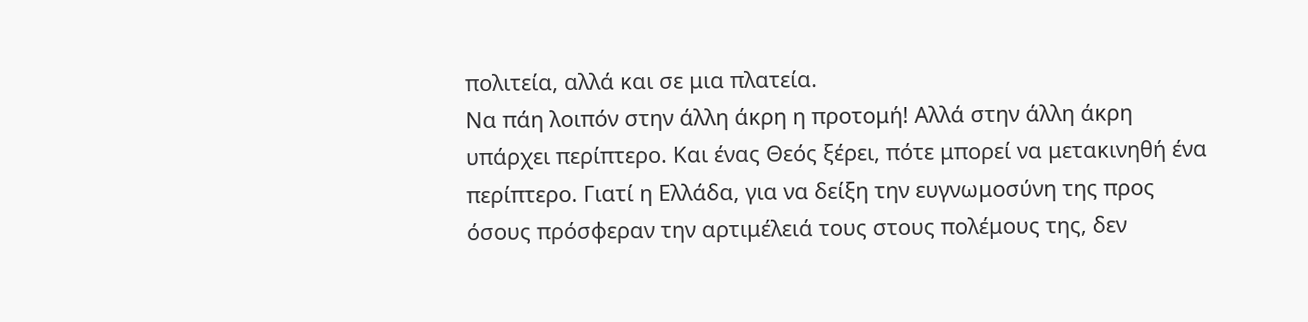πολιτεία, αλλά και σε μια πλατεία.
Να πάη λοιπόν στην άλλη άκρη η προτομή! Αλλά στην άλλη άκρη υπάρχει περίπτερο. Και ένας Θεός ξέρει, πότε μπορεί να μετακινηθή ένα περίπτερο. Γιατί η Ελλάδα, για να δείξη την ευγνωμοσύνη της προς όσους πρόσφεραν την αρτιμέλειά τους στους πολέμους της, δεν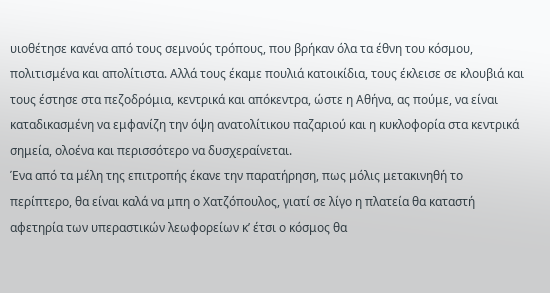υιοθέτησε κανένα από τους σεμνούς τρόπους, που βρήκαν όλα τα έθνη του κόσμου, πολιτισμένα και απολίτιστα. Αλλά τους έκαμε πουλιά κατοικίδια, τους έκλεισε σε κλουβιά και τους έστησε στα πεζοδρόμια, κεντρικά και απόκεντρα, ώστε η Αθήνα, ας πούμε, να είναι καταδικασμένη να εμφανίζη την όψη ανατολίτικου παζαριού και η κυκλοφορία στα κεντρικά σημεία, ολοένα και περισσότερο να δυσχεραίνεται.
Ένα από τα μέλη της επιτροπής έκανε την παρατήρηση, πως μόλις μετακινηθή το περίπτερο, θα είναι καλά να μπη ο Χατζόπουλος, γιατί σε λίγο η πλατεία θα καταστή αφετηρία των υπεραστικών λεωφορείων κ’ έτσι ο κόσμος θα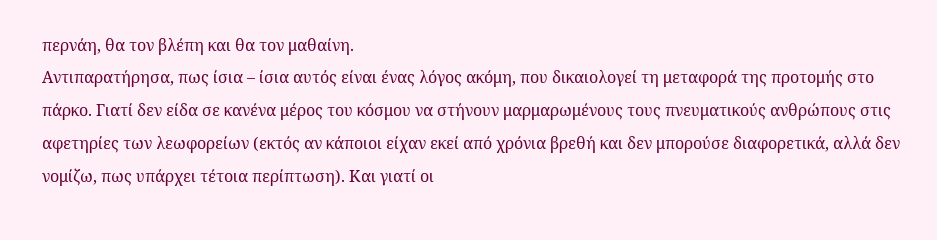περνάη, θα τον βλέπη και θα τον μαθαίνη.
Αντιπαρατήρησα, πως ίσια – ίσια αυτός είναι ένας λόγος ακόμη, που δικαιολογεί τη μεταφορά της προτομής στο πάρκο. Γιατί δεν είδα σε κανένα μέρος του κόσμου να στήνουν μαρμαρωμένους τους πνευματικούς ανθρώπους στις αφετηρίες των λεωφορείων (εκτός αν κάποιοι είχαν εκεί από χρόνια βρεθή και δεν μπορούσε διαφορετικά, αλλά δεν νομίζω, πως υπάρχει τέτοια περίπτωση). Και γιατί οι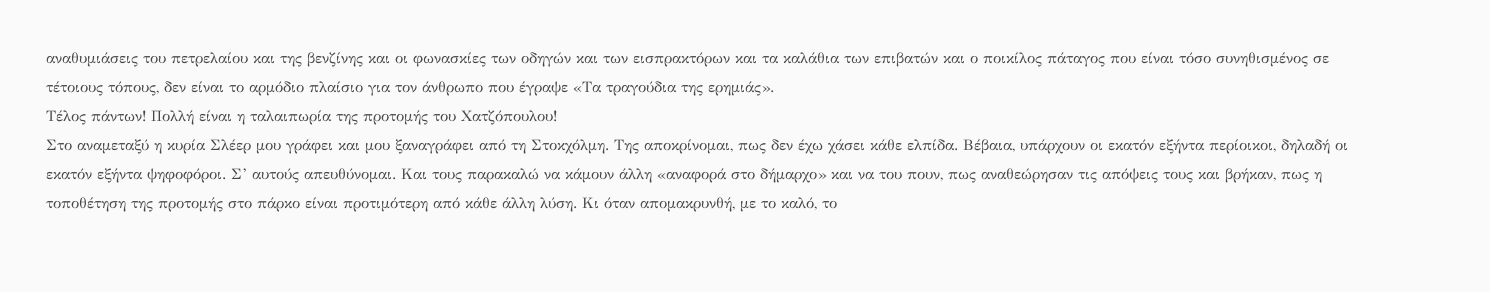αναθυμιάσεις του πετρελαίου και της βενζίνης και οι φωνασκίες των οδηγών και των εισπρακτόρων και τα καλάθια των επιβατών και ο ποικίλος πάταγος που είναι τόσο συνηθισμένος σε τέτοιους τόπους, δεν είναι το αρμόδιο πλαίσιο για τον άνθρωπο που έγραψε «Τα τραγούδια της ερημιάς».
Τέλος πάντων! Πολλή είναι η ταλαιπωρία της προτομής του Χατζόπουλου!
Στο αναμεταξύ η κυρία Σλέερ μου γράφει και μου ξαναγράφει από τη Στοκχόλμη. Της αποκρίνομαι, πως δεν έχω χάσει κάθε ελπίδα. Βέβαια, υπάρχουν οι εκατόν εξήντα περίοικοι, δηλαδή οι εκατόν εξήντα ψηφοφόροι. Σ’ αυτούς απευθύνομαι. Και τους παρακαλώ να κάμουν άλλη «αναφορά στο δήμαρχο» και να του πουν, πως αναθεώρησαν τις απόψεις τους και βρήκαν, πως η τοποθέτηση της προτομής στο πάρκο είναι προτιμότερη από κάθε άλλη λύση. Κι όταν απομακρυνθή, με το καλό, το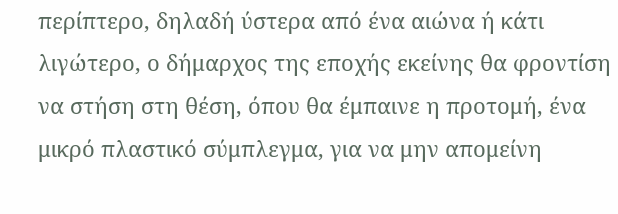περίπτερο, δηλαδή ύστερα από ένα αιώνα ή κάτι λιγώτερο, ο δήμαρχος της εποχής εκείνης θα φροντίση να στήση στη θέση, όπου θα έμπαινε η προτομή, ένα μικρό πλαστικό σύμπλεγμα, για να μην απομείνη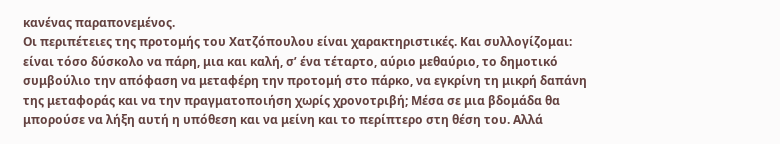κανένας παραπονεμένος.
Οι περιπέτειες της προτομής του Χατζόπουλου είναι χαρακτηριστικές. Και συλλογίζομαι: είναι τόσο δύσκολο να πάρη, μια και καλή, σ’ ένα τέταρτο, αύριο μεθαύριο, το δημοτικό συμβούλιο την απόφαση να μεταφέρη την προτομή στο πάρκο, να εγκρίνη τη μικρή δαπάνη της μεταφοράς και να την πραγματοποιήση χωρίς χρονοτριβή; Μέσα σε μια βδομάδα θα μπορούσε να λήξη αυτή η υπόθεση και να μείνη και το περίπτερο στη θέση του. Αλλά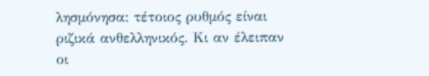λησμόνησα: τέτοιος ρυθμός είναι ριζικά ανθελληνικός. Κι αν έλειπαν οι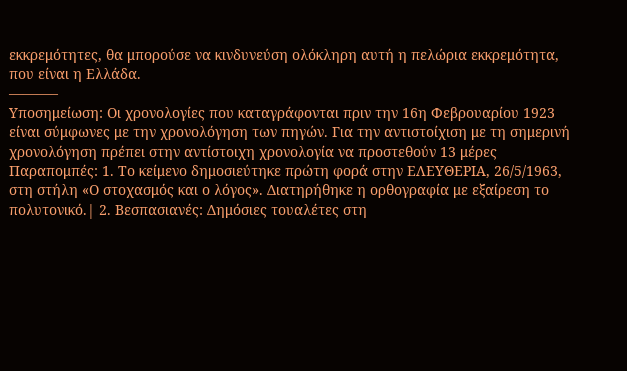εκκρεμότητες, θα μπορούσε να κινδυνεύση ολόκληρη αυτή η πελώρια εκκρεμότητα, που είναι η Ελλάδα.
———–
Υποσημείωση: Οι χρονολογίες που καταγράφονται πριν την 16η Φεβρουαρίου 1923 είναι σύμφωνες με την χρονολόγηση των πηγών. Για την αντιστοίχιση με τη σημερινή χρονολόγηση πρέπει στην αντίστοιχη χρονολογία να προστεθούν 13 μέρες
Παραπομπές: 1. Το κείμενο δημοσιεύτηκε πρώτη φορά στην ΕΛΕΥΘΕΡΙΑ, 26/5/1963, στη στήλη «Ο στοχασμός και ο λόγος». Διατηρήθηκε η ορθογραφία με εξαίρεση το πολυτονικό.| 2. Βεσπασιανές: Δημόσιες τουαλέτες στη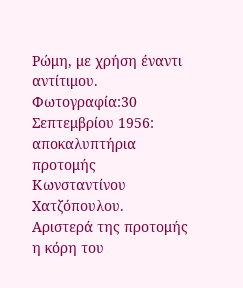Ρώμη, με χρήση έναντι αντίτιμου.
Φωτογραφία:30 Σεπτεμβρίου 1956: αποκαλυπτήρια προτομής Κωνσταντίνου Χατζόπουλου.
Αριστερά της προτομής η κόρη του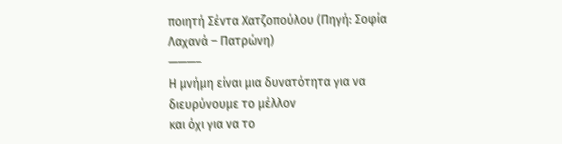ποιητή Σέντα Χατζοπούλου (Πηγή: Σοφία Λαχανά – Πατρώνη)
———–
Η μνήμη είναι μια δυνατότητα για να διευρύνουμε το μέλλον
και όχι για να το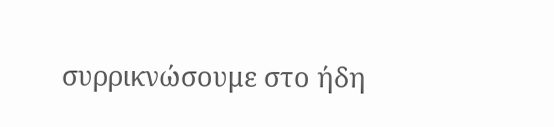συρρικνώσουμε στο ήδη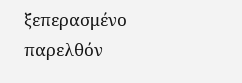ξεπερασμένο παρελθόν